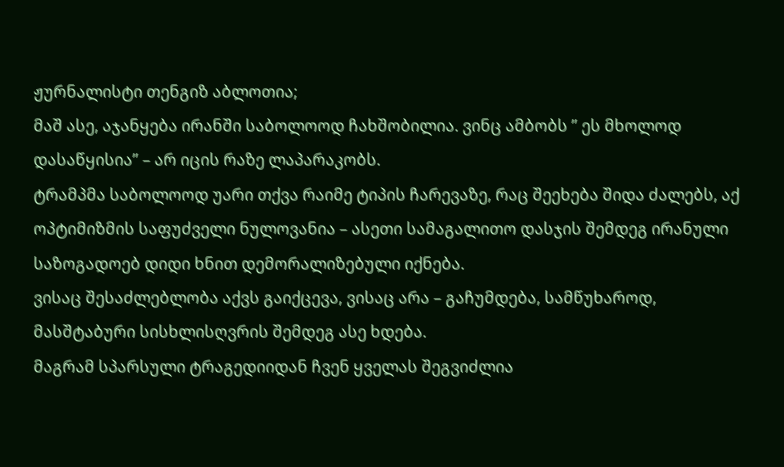ჟურნალისტი თენგიზ აბლოთია;
მაშ ასე, აჯანყება ირანში საბოლოოდ ჩახშობილია. ვინც ამბობს ” ეს მხოლოდ დასაწყისია” – არ იცის რაზე ლაპარაკობს.
ტრამპმა საბოლოოდ უარი თქვა რაიმე ტიპის ჩარევაზე, რაც შეეხება შიდა ძალებს, აქ ოპტიმიზმის საფუძველი ნულოვანია – ასეთი სამაგალითო დასჯის შემდეგ ირანული საზოგადოებ დიდი ხნით დემორალიზებული იქნება.
ვისაც შესაძლებლობა აქვს გაიქცევა, ვისაც არა – გაჩუმდება, სამწუხაროდ, მასშტაბური სისხლისღვრის შემდეგ ასე ხდება.
მაგრამ სპარსული ტრაგედიიდან ჩვენ ყველას შეგვიძლია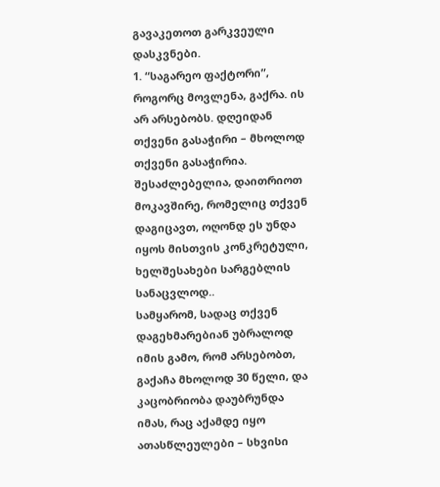გავაკეთოთ გარკვეული დასკვნები.
1. “საგარეო ფაქტორი”, როგორც მოვლენა, გაქრა. ის არ არსებობს. დღეიდან თქვენი გასაჭირი – მხოლოდ თქვენი გასაჭირია. შესაძლებელია, დაითრიოთ მოკავშირე, რომელიც თქვენ დაგიცავთ, ოღონდ ეს უნდა იყოს მისთვის კონკრეტული, ხელშესახები სარგებლის სანაცვლოდ..
სამყარომ, სადაც თქვენ დაგეხმარებიან უბრალოდ იმის გამო, რომ არსებობთ, გაქაჩა მხოლოდ 30 წელი, და კაცობრიობა დაუბრუნდა იმას, რაც აქამდე იყო ათასწლეულები – სხვისი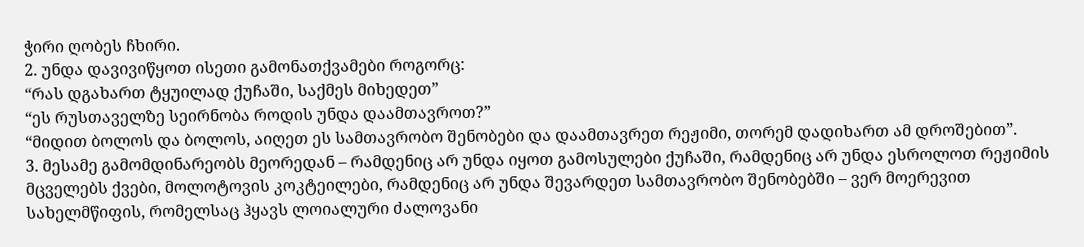ჭირი ღობეს ჩხირი.
2. უნდა დავივიწყოთ ისეთი გამონათქვამები როგორც:
“რას დგახართ ტყუილად ქუჩაში, საქმეს მიხედეთ”
“ეს რუსთაველზე სეირნობა როდის უნდა დაამთავროთ?”
“მიდით ბოლოს და ბოლოს, აიღეთ ეს სამთავრობო შენობები და დაამთავრეთ რეჟიმი, თორემ დადიხართ ამ დროშებით”.
3. მესამე გამომდინარეობს მეორედან – რამდენიც არ უნდა იყოთ გამოსულები ქუჩაში, რამდენიც არ უნდა ესროლოთ რეჟიმის მცველებს ქვები, მოლოტოვის კოკტეილები, რამდენიც არ უნდა შევარდეთ სამთავრობო შენობებში – ვერ მოერევით სახელმწიფის, რომელსაც ჰყავს ლოიალური ძალოვანი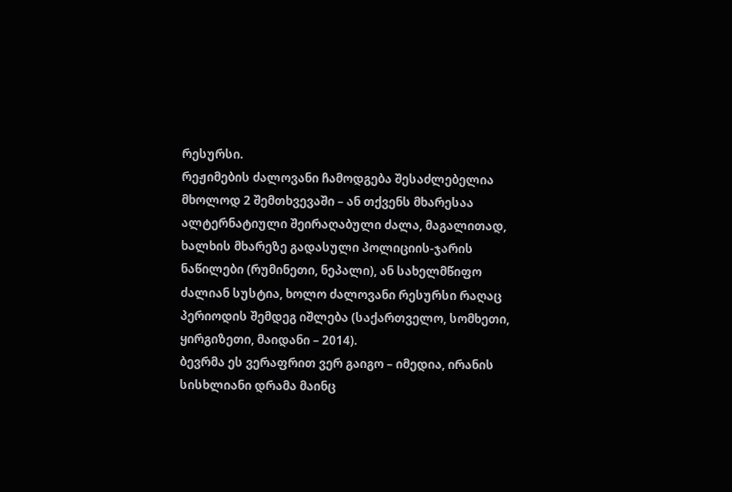რესურსი.
რეჟიმების ძალოვანი ჩამოდგება შესაძლებელია მხოლოდ 2 შემთხვევაში – ან თქვენს მხარესაა ალტერნატიული შეირაღაბული ძალა, მაგალითად, ხალხის მხარეზე გადასული პოლიციის-ჯარის ნაწილები (რუმინეთი, ნეპალი), ან სახელმწიფო ძალიან სუსტია, ხოლო ძალოვანი რესურსი რაღაც პერიოდის შემდეგ იშლება (საქართველო, სომხეთი, ყირგიზეთი, მაიდანი – 2014).
ბევრმა ეს ვერაფრით ვერ გაიგო – იმედია, ირანის სისხლიანი დრამა მაინც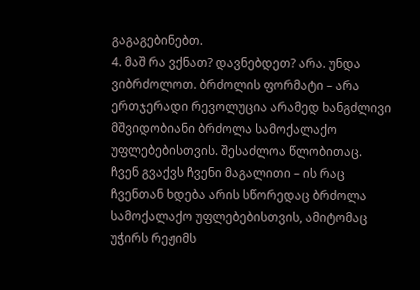გაგაგებინებთ.
4. მაშ რა ვქნათ? დავნებდეთ? არა. უნდა ვიბრძოლოთ. ბრძოლის ფორმატი – არა ერთჯერადი რევოლუცია არამედ ხანგძლივი მშვიდობიანი ბრძოლა სამოქალაქო უფლებებისთვის. შესაძლოა წლობითაც.
ჩვენ გვაქვს ჩვენი მაგალითი – ის რაც ჩვენთან ხდება არის სწორედაც ბრძოლა სამოქალაქო უფლებებისთვის, ამიტომაც უჭირს რეჟიმს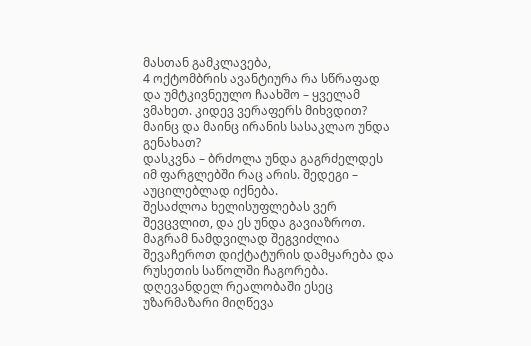მასთან გამკლავება,
4 ოქტომბრის ავანტიურა რა სწრაფად და უმტკივნეულო ჩაახშო – ყველამ ვმახეთ. კიდევ ვერაფერს მიხვდით? მაინც და მაინც ირანის სასაკლაო უნდა გენახათ?
დასკვნა – ბრძოლა უნდა გაგრძელდეს იმ ფარგლებში რაც არის. შედეგი – აუცილებლად იქნება.
შესაძლოა ხელისუფლებას ვერ შევცვლით, და ეს უნდა გავიაზროთ. მაგრამ ნამდვილად შეგვიძლია შევაჩეროთ დიქტატურის დამყარება და რუსეთის საწოლში ჩაგორება.
დღევანდელ რეალობაში ესეც უზარმაზარი მიღწევა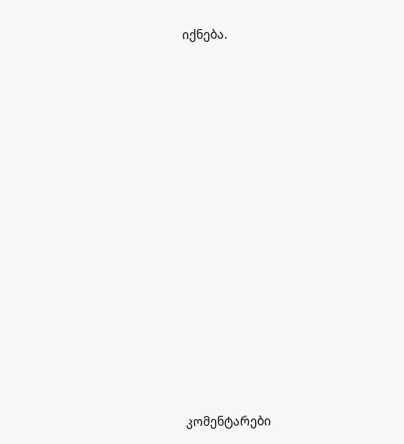იქნება.














კომენტარები